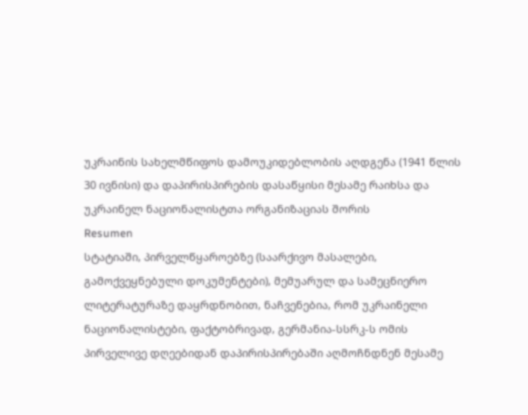უკრაინის სახელმწიფოს დამოუკიდებლობის აღდგენა (1941 წლის 30 ივნისი) და დაპირისპირების დასაწყისი მესამე რაიხსა და უკრაინელ ნაციონალისტთა ორგანიზაციას შორის
Resumen
სტატიაში, პირველწყაროებზე (საარქივო მასალები, გამოქვეყნებული დოკუმენტები), მემუარულ და სამეცნიერო ლიტერატურაზე დაყრდნობით, ნაჩვენებია, რომ უკრაინელი ნაციონალისტები, ფაქტობრივად, გერმანია-სსრკ-ს ომის პირველივე დღეებიდან დაპირისპირებაში აღმოჩნდნენ მესამე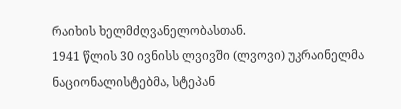რაიხის ხელმძღვანელობასთან.
1941 წლის 30 ივნისს ლვივში (ლვოვი) უკრაინელმა ნაციონალისტებმა, სტეპან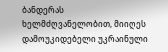ბანდერას ხელმძღვანელობით, მიიღეს დამოუკიდებელი უკრაინული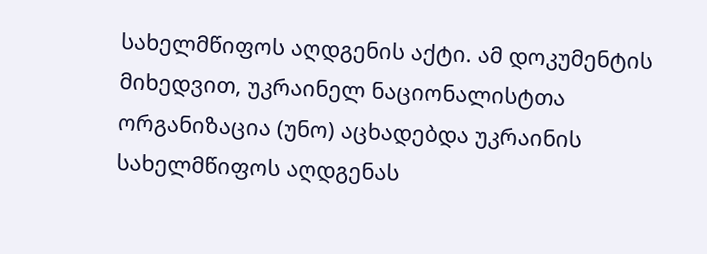სახელმწიფოს აღდგენის აქტი. ამ დოკუმენტის მიხედვით, უკრაინელ ნაციონალისტთა ორგანიზაცია (უნო) აცხადებდა უკრაინის სახელმწიფოს აღდგენას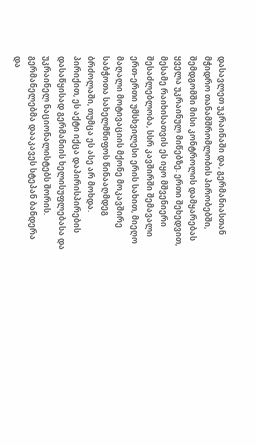დასავლეთ უკრაინაში და, გერმანიასთან მჭიდრო თანამშრომლობის პირობებში, შემდგომში მისი კონტროლის დამყარებას ყველა უკრაინულ მიწებზე. ერთი შეხედვით, მესამე რაიხისათვის ეს იყო მშვენიერი შესაძლებლობა, სსრ კავშირში შემავალი ერთ-ერთი უმსხვილესი ერის სახით, მიეღო მაღალი მოტივაციის მქონე მოკავშირე საბჭოთა სახელმწიფოს წინააღმდეგ ბრძოლაში, თუმცა ეს ასე არ მოხდა. პირიქით, ეს აქტი იქცა დაპირისპირების დასაწყისად გერმანიის ხელისუფლებასა და უკრაინელ ნაციონალისტებს შორის. გერმანელებმა დააკავეს სტეპან ბანდერა და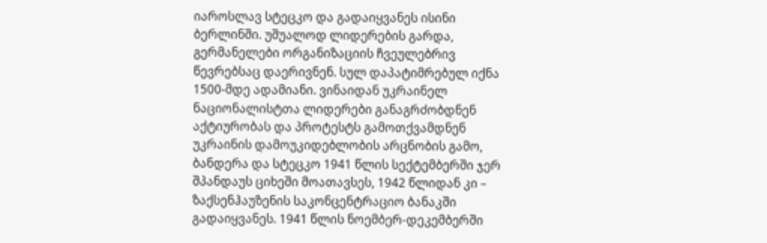იაროსლავ სტეცკო და გადაიყვანეს ისინი ბერლინში. უშუალოდ ლიდერების გარდა, გერმანელები ორგანიზაციის ჩვეულებრივ წევრებსაც დაერივნენ. სულ დაპატიმრებულ იქნა 1500-მდე ადამიანი. ვინაიდან უკრაინელ ნაციონალისტთა ლიდერები განაგრძობდნენ აქტიურობას და პროტესტს გამოთქვამდნენ უკრაინის დამოუკიდებლობის არცნობის გამო, ბანდერა და სტეცკო 1941 წლის სექტემბერში ჯერ შპანდაუს ციხეში მოათავსეს, 1942 წლიდან კი – ზაქსენჰაუზენის საკონცენტრაციო ბანაკში გადაიყვანეს. 1941 წლის ნოემბერ-დეკემბერში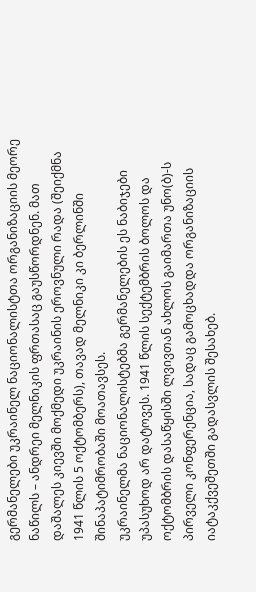გერმანელები უკრაინელ ნაციონალისტთა ორგანიზაციის მეორე ნაწილს – ანდრეი მელნიკის ფრთასაც გაუსწორდნენ. მათ დაშალეს კიევში მოქმედი უკრაინის ეროვნული რადა (შეიქმნა 1941 წლის 5 ოქტომბერს), თავად მელნიკი კი ბერლინში შინაპატიმრობაში მოათავსეს.
უკრაინელმა ნაციონალისტებმა გერმანელების ეს ნაბიჯები უპასუხოდ არ დატოვეს. 1941 წლის სექტემბრის ბოლოს და ოქტომბრის დასაწყისში ლვივთან ახლოს გაიმართა უნო(ბ)-ს პირველი კონფერენცია, სადაც გამოცხადდა ორგანიზაციის იატაკქვეშეთში გადასვლის შესახებ.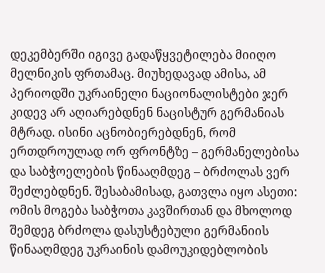დეკემბერში იგივე გადაწყვეტილება მიიღო მელნიკის ფრთამაც. მიუხედავად ამისა, ამ პერიოდში უკრაინელი ნაციონალისტები ჯერ კიდევ არ აღიარებდნენ ნაცისტურ გერმანიას მტრად. ისინი აცნობიერებდნენ, რომ ერთდროულად ორ ფრონტზე – გერმანელებისა და საბჭოელების წინააღმდეგ – ბრძოლას ვერ შეძლებდნენ. შესაბამისად, გათვლა იყო ასეთი: ომის მოგება საბჭოთა კავშირთან და მხოლოდ შემდეგ ბრძოლა დასუსტებული გერმანიის წინააღმდეგ უკრაინის დამოუკიდებლობის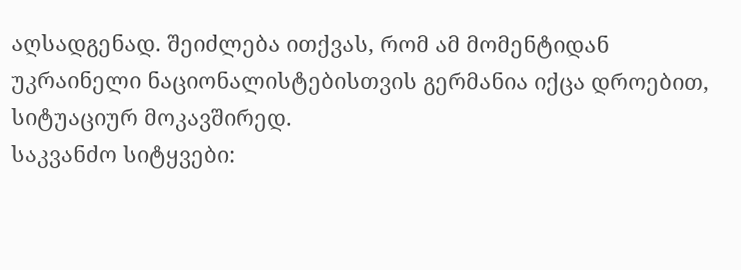აღსადგენად. შეიძლება ითქვას, რომ ამ მომენტიდან უკრაინელი ნაციონალისტებისთვის გერმანია იქცა დროებით, სიტუაციურ მოკავშირედ.
საკვანძო სიტყვები: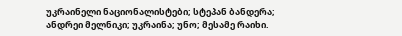უკრაინელი ნაციონალისტები; სტეპან ბანდერა; ანდრეი მელნიკი; უკრაინა; უნო; მესამე რაიხი.